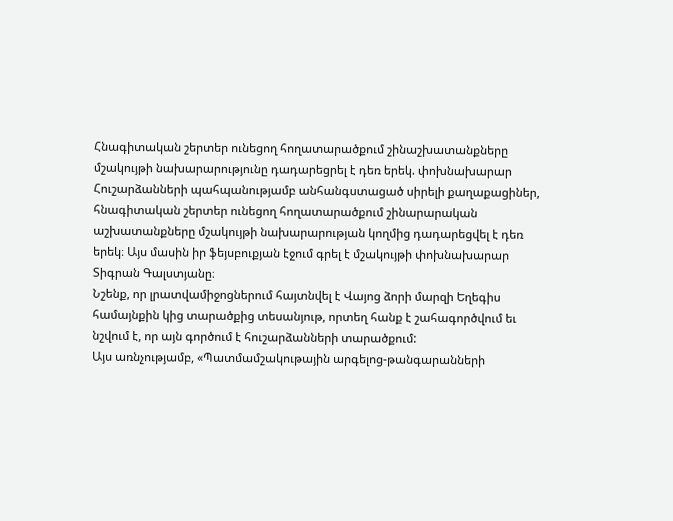Հնագիտական շերտեր ունեցող հողատարածքում շինաշխատանքները մշակույթի նախարարությունը դադարեցրել է դեռ երեկ. փոխնախարար
Հուշարձանների պահպանությամբ անհանգստացած սիրելի քաղաքացիներ, հնագիտական շերտեր ունեցող հողատարածքում շինարարական աշխատանքները մշակույթի նախարարության կողմից դադարեցվել է դեռ երեկ։ Այս մասին իր ֆեյսբուքյան էջում գրել է մշակույթի փոխնախարար Տիգրան Գալստյանը։
Նշենք, որ լրատվամիջոցներում հայտնվել է Վայոց ձորի մարզի Եղեգիս համայնքին կից տարածքից տեսանյութ, որտեղ հանք է շահագործվում եւ նշվում է, որ այն գործում է հուշարձանների տարածքում:
Այս առնչությամբ, «Պատմամշակութային արգելոց-թանգարանների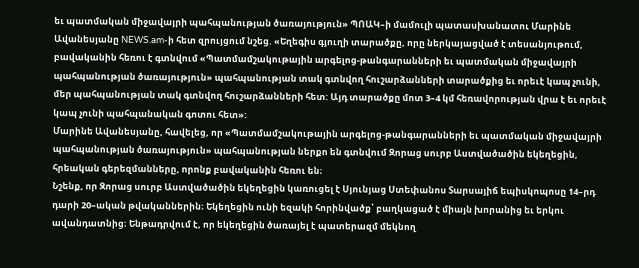եւ պատմական միջավայրի պահպանության ծառայություն» ՊՈԱԿ–ի մամուլի պատասխանատու Մարինե Ավանեսյանը NEWS.am-ի հետ զրույցում նշեց. «Եղեգիս գյուղի տարածքը, որը ներկայացված է տեսանյութում, բավականին հեռու է գտնվում «Պատմամշակութային արգելոց-թանգարանների եւ պատմական միջավայրի պահպանության ծառայություն» պահպանության տակ գտնվող հուշարձանների տարածքից եւ որեւէ կապ չունի, մեր պահպանության տակ գտնվող հուշարձանների հետ: Այդ տարածքը մոտ 3–4 կմ հեռավորության վրա է եւ որեւէ կապ չունի պահպանական գոտու հետ»:
Մարինե Ավանեսյանը, հավելեց, որ «Պատմամշակութային արգելոց-թանգարանների եւ պատմական միջավայրի պահպանության ծառայություն» պահպանության ներքո են գտնվում Զորաց սուրբ Աստվածածին եկեղեցին, հրեական գերեզմանները, որոնք բավականին հեռու են։
Նշենք, որ Զորաց սուրբ Աստվածածին եկեղեցին կառուցել է Սյունյաց Ստեփանոս Տարսայիճ եպիսկոպոսը 14–րդ դարի 20–ական թվականներին։ Եկեղեցին ունի եզակի հորինվածք՝ բաղկացած է միայն խորանից եւ երկու ավանդատնից։ Ենթադրվում է, որ եկեղեցին ծառայել է պատերազմ մեկնող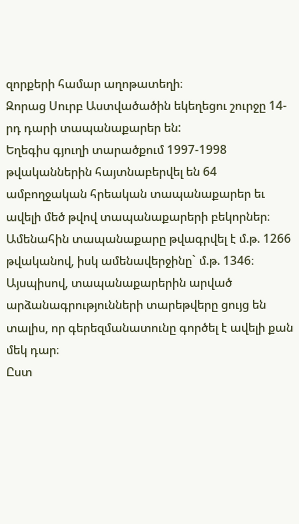զորքերի համար աղոթատեղի։
Զորաց Սուրբ Աստվածածին եկեղեցու շուրջը 14-րդ դարի տապանաքարեր են:
Եղեգիս գյուղի տարածքում 1997-1998 թվականներին հայտնաբերվել են 64 ամբողջական հրեական տապանաքարեր եւ ավելի մեծ թվով տապանաքարերի բեկորներ։ Ամենահին տապանաքարը թվագրվել է մ.թ. 1266 թվականով, իսկ ամենավերջինը` մ.թ. 1346։ Այսպիսով, տապանաքարերին արված արձանագրությունների տարեթվերը ցույց են տալիս, որ գերեզմանատունը գործել է ավելի քան մեկ դար։
Ըստ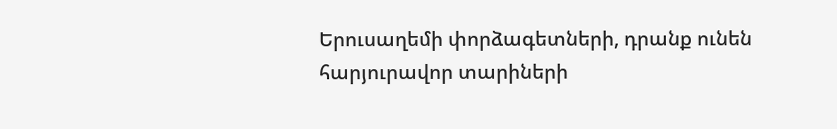Երուսաղեմի փորձագետների, դրանք ունեն հարյուրավոր տարիների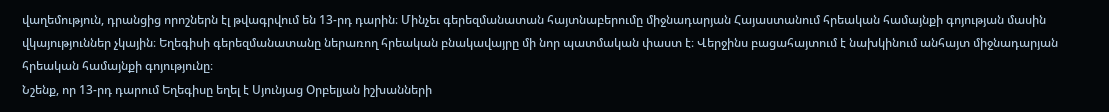վաղեմություն, դրանցից որոշներն էլ թվագրվում են 13-րդ դարին։ Մինչեւ գերեզմանատան հայտնաբերումը միջնադարյան Հայաստանում հրեական համայնքի գոյության մասին վկայություններ չկային։ Եղեգիսի գերեզմանատանը ներառող հրեական բնակավայրը մի նոր պատմական փաստ է։ Վերջինս բացահայտում է նախկինում անհայտ միջնադարյան հրեական համայնքի գոյությունը։
Նշենք, որ 13-րդ դարում Եղեգիսը եղել է Սյունյաց Օրբելյան իշխանների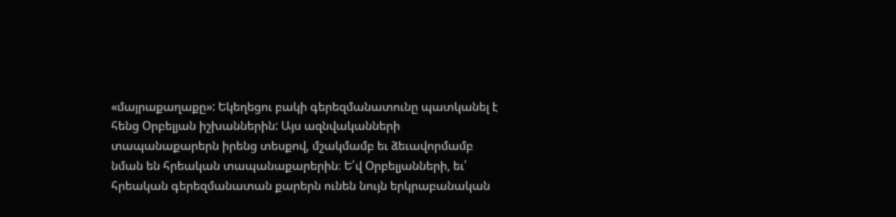«մայրաքաղաքը»: Եկեղեցու բակի գերեզմանատունը պատկանել է հենց Օրբելյան իշխաններին: Այս ազնվականների տապանաքարերն իրենց տեսքով, մշակմամբ եւ ձեւավորմամբ նման են հրեական տապանաքարերին։ Ե՛վ Օրբելյանների, եւ՛ հրեական գերեզմանատան քարերն ունեն նույն երկրաբանական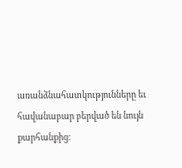առանձնահատկությունները եւ հավանաբար բերված են նույն քարհանքից։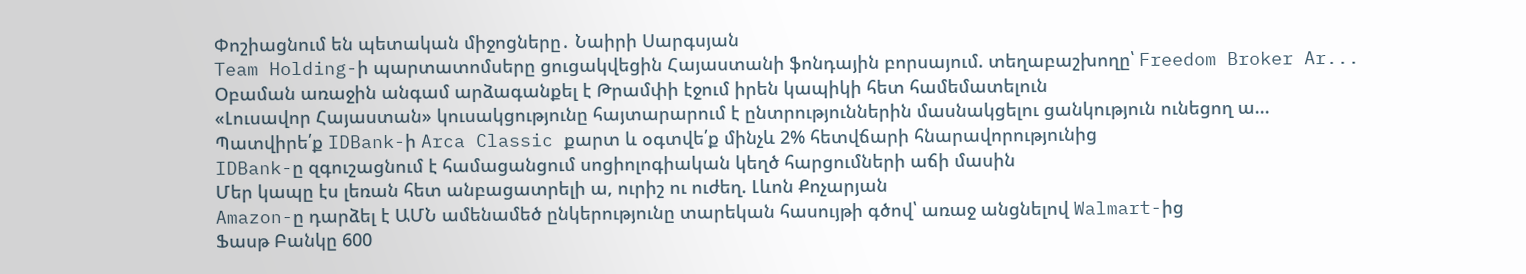Փոշիացնում են պետական միջոցները․ Նաիրի Սարգսյան
Team Holding-ի պարտատոմսերը ցուցակվեցին Հայաստանի ֆոնդային բորսայում. տեղաբաշխողը՝ Freedom Broker Ar...
Օբաման առաջին անգամ արձագանքել է Թրամփի էջում իրեն կապիկի հետ համեմատելուն
«Լուսավոր Հայաստան» կուսակցությունը հայտարարում է ընտրություններին մասնակցելու ցանկություն ունեցող ա...
Պատվիրե՛ք IDBank-ի Arca Classic քարտ և օգտվե՛ք մինչև 2% հետվճարի հնարավորությունից
IDBank-ը զգուշացնում է համացանցում սոցիոլոգիական կեղծ հարցումների աճի մասին
Մեր կապը էս լեռան հետ անբացատրելի ա, ուրիշ ու ուժեղ. Լևոն Քոչարյան
Amazon-ը դարձել է ԱՄՆ ամենամեծ ընկերությունը տարեկան հասույթի գծով՝ առաջ անցնելով Walmart-ից
Ֆասթ Բանկը 600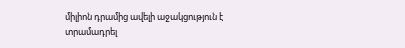միլիոն դրամից ավելի աջակցություն է տրամադրել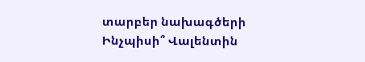տարբեր նախագծերի
Ինչպիսի՞ Վալենտին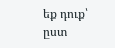եք դուք՝ ըստ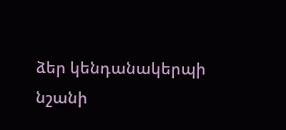ձեր կենդանակերպի նշանի